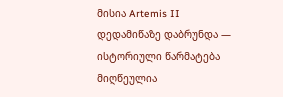მისია Artemis II დედამიწაზე დაბრუნდა — ისტორიული წარმატება მიღწეულია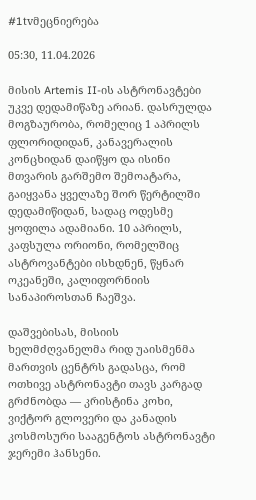#1tvმეცნიერება

05:30, 11.04.2026

მისის Artemis II-ის ასტრონავტები უკვე დედამიწაზე არიან. დასრულდა მოგზაურობა, რომელიც 1 აპრილს ფლორიდიდან, კანავერალის კონცხიდან დაიწყო და ისინი მთვარის გარშემო შემოატარა, გაიყვანა ყველაზე შორ წერტილში დედამიწიდან, სადაც ოდესმე ყოფილა ადამიანი. 10 აპრილს, კაფსულა ორიონი, რომელშიც ასტროვანტები ისხდნენ, წყნარ ოკეანეში, კალიფორნიის სანაპიროსთან ჩაეშვა.

დაშვებისას, მისიის ხელმძღვანელმა რიდ უაისმენმა მართვის ცენტრს გადასცა, რომ ოთხივე ასტრონავტი თავს კარგად გრძნობდა — კრისტინა კოხი, ვიქტორ გლოვერი და კანადის კოსმოსური სააგენტოს ასტრონავტი ჯერემი ჰანსენი.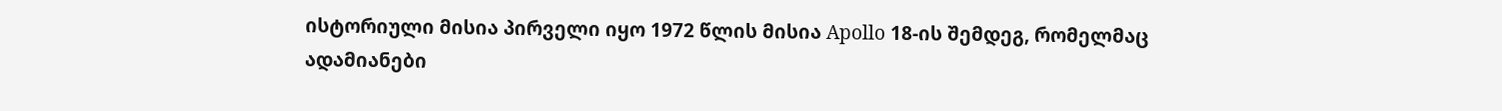ისტორიული მისია პირველი იყო 1972 წლის მისია Apollo 18-ის შემდეგ, რომელმაც ადამიანები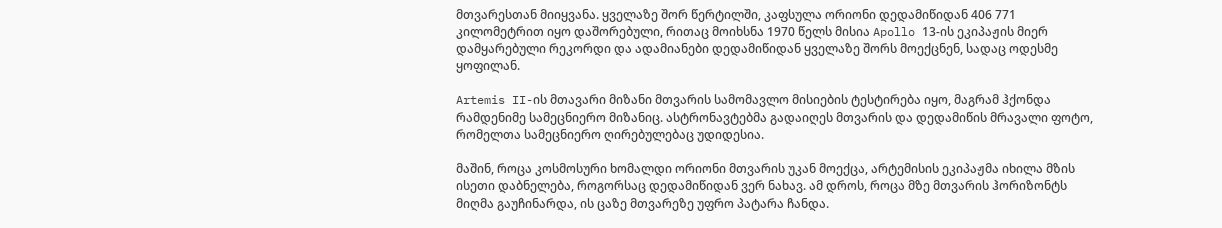მთვარესთან მიიყვანა. ყველაზე შორ წერტილში, კაფსულა ორიონი დედამიწიდან 406 771 კილომეტრით იყო დაშორებული, რითაც მოიხსნა 1970 წელს მისია Apollo 13-ის ეკიპაჟის მიერ დამყარებული რეკორდი და ადამიანები დედამიწიდან ყველაზე შორს მოექცნენ, სადაც ოდესმე ყოფილან.

Artemis II-ის მთავარი მიზანი მთვარის სამომავლო მისიების ტესტირება იყო, მაგრამ ჰქონდა რამდენიმე სამეცნიერო მიზანიც. ასტრონავტებმა გადაიღეს მთვარის და დედამიწის მრავალი ფოტო, რომელთა სამეცნიერო ღირებულებაც უდიდესია.

მაშინ, როცა კოსმოსური ხომალდი ორიონი მთვარის უკან მოექცა, არტემისის ეკიპაჟმა იხილა მზის ისეთი დაბნელება, როგორსაც დედამიწიდან ვერ ნახავ. ამ დროს, როცა მზე მთვარის ჰორიზონტს მიღმა გაუჩინარდა, ის ცაზე მთვარეზე უფრო პატარა ჩანდა.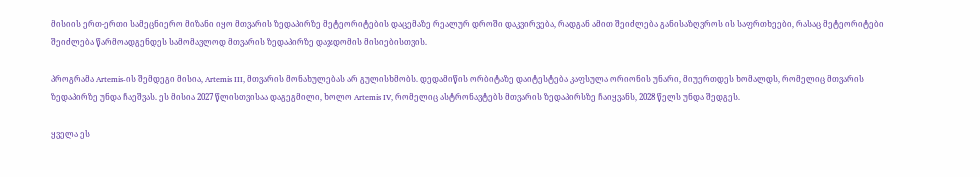მისიის ერთ-ერთი სამეცნიერო მიზანი იყო მთვარის ზედაპირზე მეტეორიტების დაცემაზე რეალურ დროში დაკვირვება, რადგან ამით შეიძლება განისაზღვროს ის საფრთხეები, რასაც მეტეორიტები შეიძლება წარმოადგენდეს სამომავლოდ მთვარის ზედაპირზე დაჯდომის მისიებისთვის.

პროგრამა Artemis-ის შემდეგი მისია, Artemis III, მთვარის მონახულებას არ გულისხმობს. დედამიწის ორბიტაზე დაიტესტება კაფსულა ორიონის უნარი, მიუერთდეს ხომალდს, რომელიც მთვარის ზედაპირზე უნდა ჩაეშვას. ეს მისია 2027 წლისთვისაა დაგეგმილი, ხოლო Artemis IV, რომელიც ასტრონავტებს მთვარის ზედაპირსზე ჩაიყვანს, 2028 წელს უნდა შედგეს.

ყველა ეს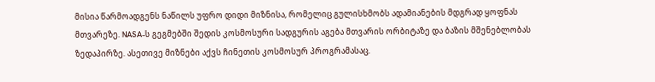მისია წარმოადგენს ნაწილს უფრო დიდი მიზნისა, რომელიც გულისხმობს ადამიანების მდგრად ყოფნას მთვარეზე. NASA-ს გეგმებში შედის კოსმოსური სადგურის აგება მთვარის ორბიტაზე და ბაზის მშენებლობას ზედაპირზე. ასეთივე მიზნები აქვს ჩინეთის კოსმოსურ პროგრამასაც.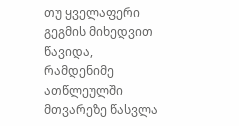თუ ყველაფერი გეგმის მიხედვით წავიდა, რამდენიმე ათწლეულში მთვარეზე წასვლა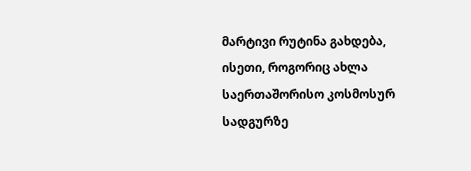მარტივი რუტინა გახდება, ისეთი, როგორიც ახლა საერთაშორისო კოსმოსურ სადგურზე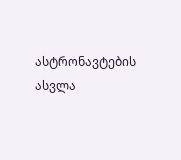ასტრონავტების ასვლა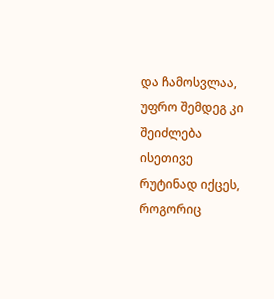და ჩამოსვლაა, უფრო შემდეგ კი შეიძლება ისეთივე რუტინად იქცეს, როგორიც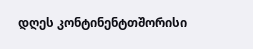დღეს კონტინენტთშორისი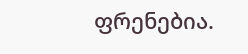ფრენებია.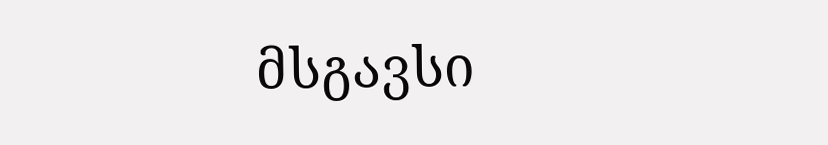მსგავსი